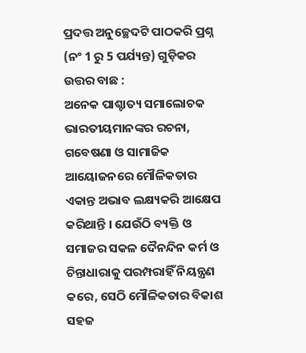ପ୍ରଦତ୍ତ ଅନୁଚ୍ଛେଦଟି ପାଠକରି ପ୍ରଶ୍ନ (ନଂ 1 ରୁ 5 ପର୍ଯ୍ୟନ୍ତ) ଗୁଡ଼ିକର ଉତ୍ତର ବାଛ :
ଅନେକ ପାଶ୍ଚାତ୍ୟ ସମାଲୋଚକ ଭାରତୀୟମାନଙ୍କର ରଚନା, ଗବେଷଣା ଓ ସାମାଜିକ ଆୟୋଜନରେ ମୌଳିକତାର ଏକାନ୍ତ ଅଭାବ ଲକ୍ଷ୍ୟକରି ଆକ୍ଷେପ କରିଥାନ୍ତି । ଯେଉଁଠି ବ୍ୟକ୍ତି ଓ ସମାଜର ସକଳ ଦୈନନ୍ଦିନ କର୍ମ ଓ ଚିନ୍ତାଧାରାକୁ ପରମ୍ପରାହିଁ ନିୟନ୍ତ୍ରଣ କରେ, ସେଠି ମୌଳିକତାର ବିକାଶ ସହଜ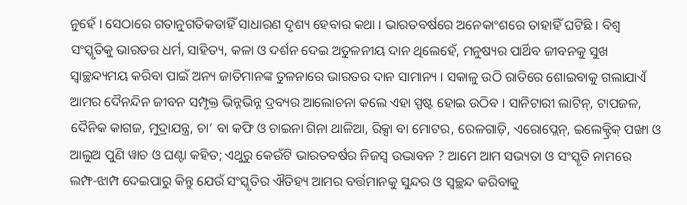ନୁହେଁ । ସେଠାରେ ଗତାନୁଗତିକତାହିଁ ସାଧାରଣ ଦୃଶ୍ୟ ହେବାର କଥା । ଭାରତବର୍ଷରେ ଅନେକାଂଶରେ ତାହାହିଁ ଘଟିଛି । ବିଶ୍ଵ ସଂସ୍କୃତିକୁ ଭାରତର ଧର୍ମ, ସାହିତ୍ୟ, କଳା ଓ ଦର୍ଶନ ଦେଇ ଅତୁଳନୀୟ ଦାନ ଥିଲେହେଁ, ମନୁଷ୍ୟର ପାର୍ଥିବ ଜୀବନକୁ ସୁଖ ସ୍ଵାଚ୍ଛନ୍ଦ୍ୟମୟ କରିବା ପାଇଁ ଅନ୍ୟ ଜାତିମାନଙ୍କ ତୁଳନାରେ ଭାରତର ଦାନ ସାମାନ୍ୟ । ସକାଳୁ ଉଠି ରାତିରେ ଶୋଇବାକୁ ଗଲାଯାଏଁ ଆମର ଦୈନନ୍ଦିନ ଜୀବନ ସମ୍ପୃକ୍ତ ଭିନ୍ନଭିନ୍ନ ଦ୍ରବ୍ୟର ଆଲୋଚନା କଲେ ଏହା ସ୍ପଷ୍ଟ ହୋଇ ଉଠିବ । ସାନିଟାରୀ ଲାଟିନ୍, ଟାପଜଳ, ଦୈନିକ କାଗଜ, ମୁଦ୍ରାଯନ୍ତ୍ର, ଚା’ ବା କଫି ଓ ଚାଇନା ଗିନା ଥାଳିଆ, ରିକ୍ସା ବା ମୋଟର, ରେଳଗାଡ଼ି, ଏରୋପ୍ଲେନ୍, ଇଲେକ୍ଟ୍ରିକ୍ ପଙ୍ଖା ଓ ଆଲୁଅ ପୁଣି ୱାଚ ଓ ଘଣ୍ଟା କହିତ; ଏଥୁରୁ କେଉଁଟି ଭାରତବର୍ଷର ନିଜସ୍ବ ଉଦ୍ଭାବନ ? ଆମେ ଆମ ସଭ୍ୟତା ଓ ସଂସ୍କୃତି ନାମରେ ଲମ୍ଫ-ଝାମ୍ପ ଦେଇପାରୁ କିନ୍ତୁ ଯେଉଁ ସଂସ୍କୃତିର ଐତିହ୍ୟ ଆମର ବର୍ତ୍ତମାନକୁ ସୁନ୍ଦର ଓ ସ୍ଵଚ୍ଛନ୍ଦ କରିବାକୁ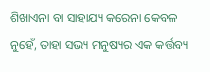ଶିଖାଏନା ବା ସାହାଯ୍ୟ କରେନା କେବଳ ନୁହେଁ, ତାହା ସଭ୍ୟ ମନୁଷ୍ୟର ଏକ କର୍ତ୍ତବ୍ୟ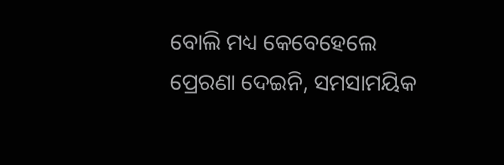ବୋଲି ମଧ୍ୟ କେବେହେଲେ ପ୍ରେରଣା ଦେଇନି, ସମସାମୟିକ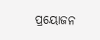ପ୍ରୟୋଜନ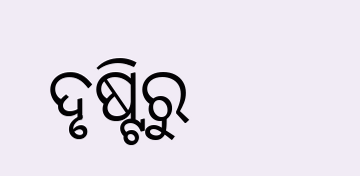ଦୃଷ୍ଟିରୁ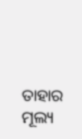ତାହାର ମୂଲ୍ୟ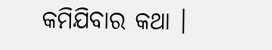କମିଯିବାର କଥା ।